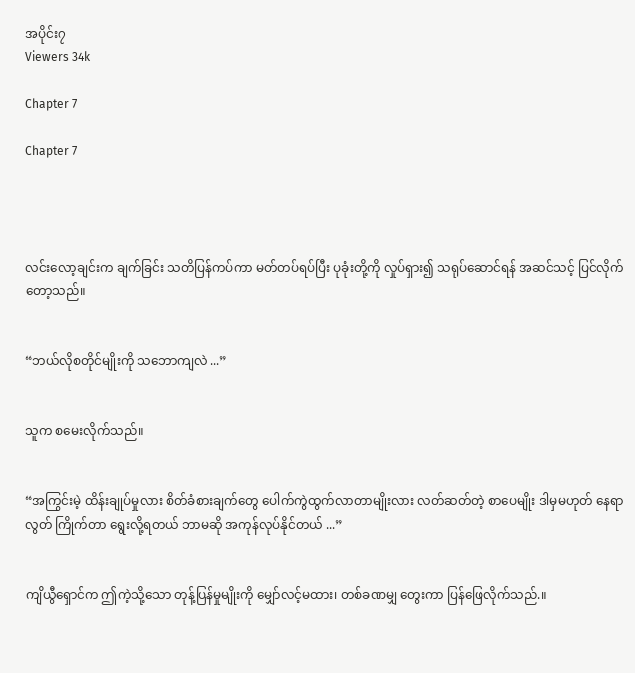အပိုင်း၇
Viewers 34k

Chapter 7

Chapter 7




လင်းလော့ချင်းက ချက်ခြင်း သတိပြန်ကပ်ကာ မတ်တပ်ရပ်ပြီး ပုခုံးတို့ကို လှုပ်ရှား၍ သရုပ်ဆောင်ရန် အဆင်သင့် ပြင်လိုက်တော့သည်။


“ဘယ်လိုစတိုင်မျိုးကို သဘောကျလဲ ...”


သူက စမေးလိုက်သည်။


“အကြွင်းမဲ့ ထိန်းချုပ်မှုလား စိတ်ခံစားချက်တွေ ပေါက်ကွဲထွက်လာတာမျိုးလား လတ်ဆတ်တဲ့ စာပေမျိုး ဒါမှမဟုတ် နေရာလွတ် ကြိုက်တာ ရွေးလို့ရတယ် ဘာမဆို အကုန်လုပ်နိုင်တယ် ...”


ကျိယွီရှောင်က ဤကဲ့သို့သော တုန့်ပြန်မှုမျိုးကို မျှော်လင့်မထား၊ တစ်ခဏမျှ တွေးကာ ပြန်ဖြေလိုက်သည်.။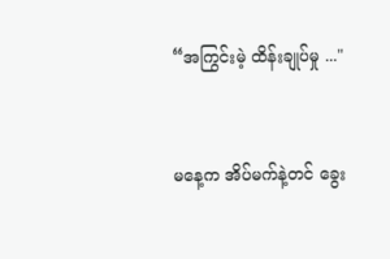“အကြွင်းမဲ့ ထိန်းချုပ်မှု ..."


မနေ့က အိပ်မက်နဲ့တင် ခွေး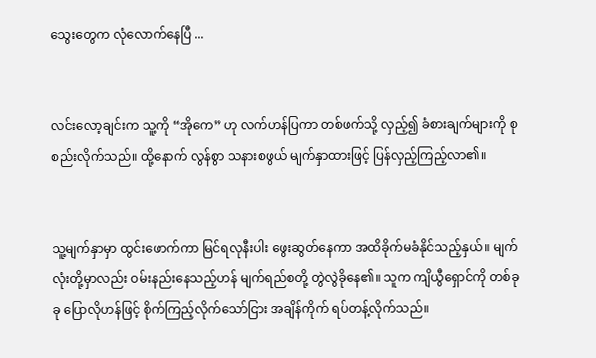သွေးတွေက လုံလောက်နေပြီ ...


လင်းလော့ချင်းက သူ့ကို “အိုကေ” ဟု လက်ဟန်ပြကာ တစ်ဖက်သို့ လှည့်၍ ခံစားချက်များကို စုစည်းလိုက်သည်။ ထို့နောက် လွန်စွာ သနားစဖွယ် မျက်နှာထားဖြင့် ပြန်လှည့်ကြည့်လာ၏။


သူ့မျက်နှာမှာ ထွင်းဖောက်ကာ မြင်ရလုနီးပါး ဖွေးဆွတ်နေကာ အထိခိုက်မခံနိုင်သည့်နှယ်။ မျက်လုံးတို့မှာလည်း ဝမ်းနည်းနေသည့်ဟန် မျက်ရည်စတို့ တွဲလွဲခိုနေ၏။ သူက ကျိယွီရှောင်ကို တစ်ခုခု ပြောလိုဟန်ဖြင့် စိုက်ကြည့်လိုက်သော်ငြား အချိန်ကိုက် ရပ်တန့်လိုက်သည်။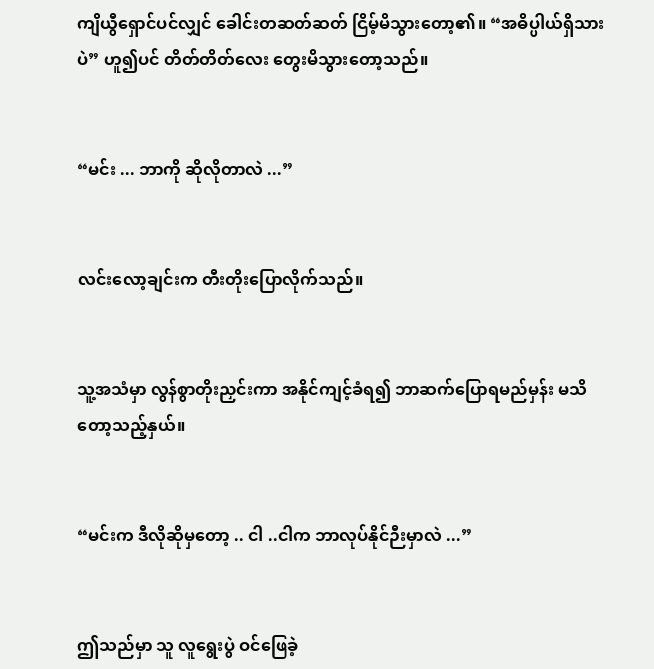ကျိယွီရှောင်ပင်လျှင် ခေါင်းတဆတ်ဆတ် ငြိမ့်မိသွားတော့၏။ “အဓိပ္ပါယ်ရှိသားပဲ” ဟူ၍ပင် တိတ်တိတ်လေး တွေးမိသွားတော့သည်။


“မင်း ... ဘာကို ဆိုလိုတာလဲ ...”


လင်းလော့ချင်းက တီးတိုးပြောလိုက်သည်။


သူ့အသံမှာ လွန်စွာတိုးညှင်းကာ အနိုင်ကျင့်ခံရ၍ ဘာဆက်ပြောရမည်မှန်း မသိတော့သည့်နှယ်။


“မင်းက ဒီလိုဆိုမှတော့ .. ငါ ..ငါက ဘာလုပ်နိုင်ဉီးမှာလဲ ...”


ဤသည်မှာ သူ လူရွေးပွဲ ဝင်ဖြေခဲ့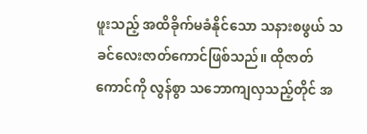ဖူးသည့် အထိခိုက်မခံနိုင်သော သနားစဖွယ် သခင်လေးဇာတ်ကောင်ဖြစ်သည်။ ထိုဇာတ်ကောင်ကို လွန်စွာ သဘောကျလှသည့်တိုင် အ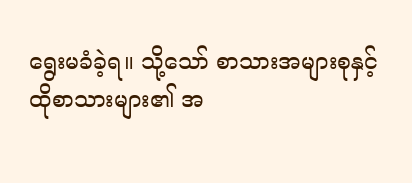ရွေးမခံခဲ့ရ။ သို့သော် စာသားအများစုနှင့် ထိုစာသားများ၏ အ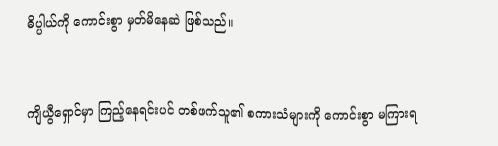ဓိပ္ပါယ်ကို ကောင်းစွာ မှတ်မိနေဆဲ ဖြစ်သည်။


ကျိယွီရှောင်မှာ ကြည့်နေရင်းပင် တစ်ဖက်သူ၏ စကားသံများကို ကောင်းစွာ မကြားရ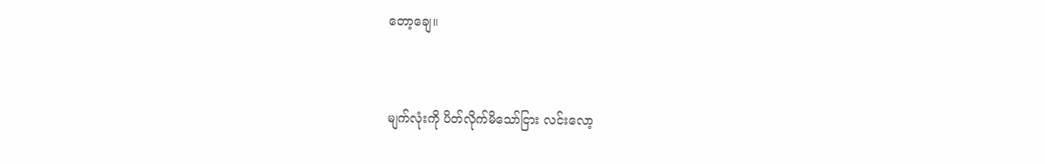တော့ချေ။


မျက်လုံးကို ပိတ်လိုက်မိသော်ငြား လင်းလော့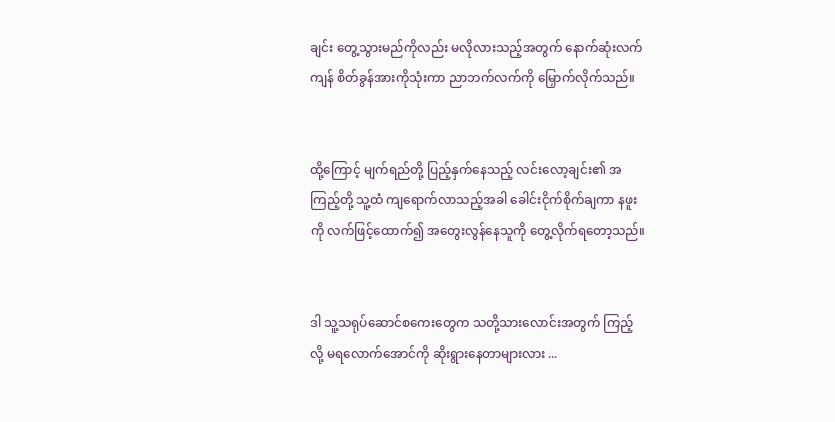ချင်း တွေ့သွားမည်ကိုလည်း မလိုလားသည့်အတွက် နောက်ဆုံးလက်ကျန် စိတ်ခွန်အားကိုသုံးကာ ညာဘက်လက်ကို မြှောက်လိုက်သည်။


ထို့ကြောင့် မျက်ရည်တို့ ပြည့်နှက်နေသည့် လင်းလော့ချင်း၏ အကြည့်တို့ သူ့ထံ ကျရောက်လာသည့်အခါ ခေါင်းငိုက်စိုက်ချကာ နဖူးကို လက်ဖြင့်ထောက်၍ အတွေးလွန်နေသူကို တွေ့လိုက်ရတော့သည်။


ဒါ သူ့သရုပ်ဆောင်စကေးတွေက သတို့သားလောင်းအတွက် ကြည့်လို့ မရလောက်အောင်ကို ဆိုးရွားနေတာများလား ...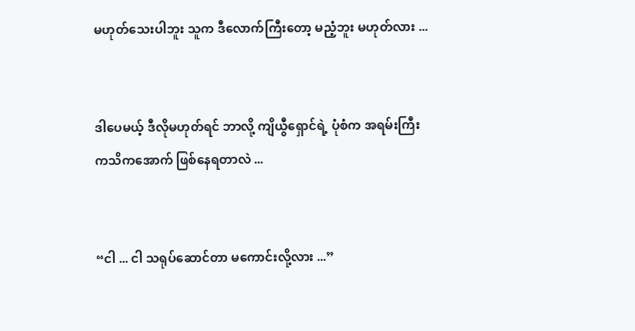မဟုတ်သေးပါဘူး သူက ဒီလောက်ကြီးတော့ မညံ့ဘူး မဟုတ်လား ...


ဒါပေမယ့် ဒီလိုမဟုတ်ရင် ဘာလို့ ကျိယွီရှောင်ရဲ့ ပုံစံက အရမ်းကြီး ကသိကအောက် ဖြစ်နေရတာလဲ ...


“ငါ ... ငါ သရုပ်ဆောင်တာ မကောင်းလို့လား ...”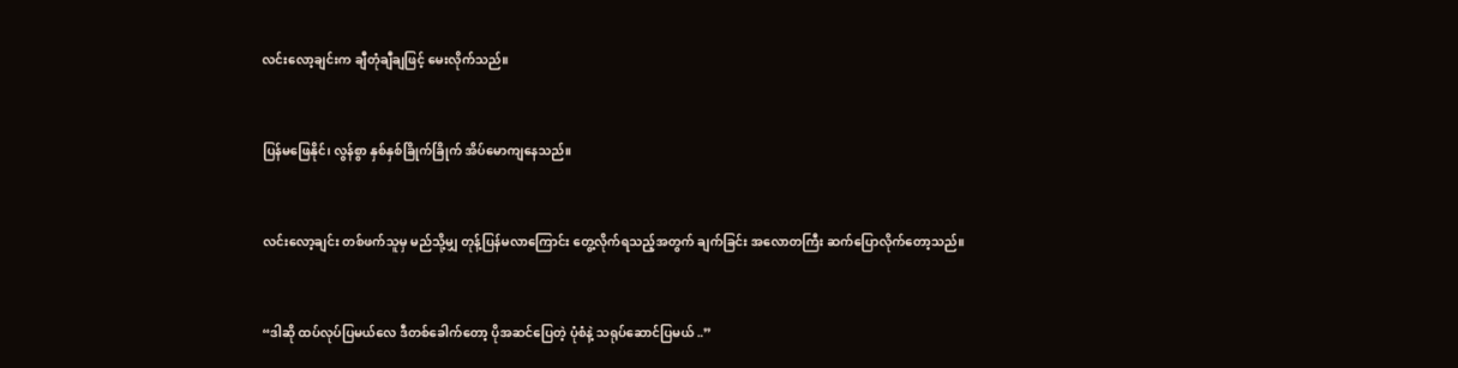လင်းလော့ချင်းက ချီတုံချီချဖြင့် မေးလိုက်သည်။


ပြန်မဖြေနိုင်၊ လွန်စွာ နှစ်နှစ်ခြိုက်ခြိုက် အိပ်မောကျနေသည်။


လင်းလော့ချင်း တစ်ဖက်သူမှ မည်သို့မျှ တုန့်ပြန်မလာကြောင်း တွေ့လိုက်ရသည့်အတွက် ချက်ခြင်း အလောတကြီး ဆက်ပြောလိုက်တော့သည်။


“ဒါဆို ထပ်လုပ်ပြမယ်လေ ဒီတစ်ခေါက်တော့ ပိုအဆင်ပြေတဲ့ ပုံစံနဲ့ သရုပ်ဆောင်ပြမယ် ..”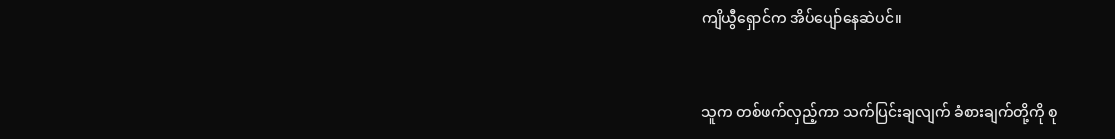ကျိယွီရှောင်က အိပ်ပျော်နေဆဲပင်။


သူက တစ်ဖက်လှည့်ကာ သက်ပြင်းချလျက် ခံစားချက်တို့ကို စု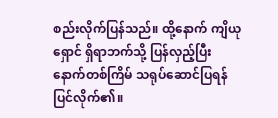စည်းလိုက်ပြန်သည်။ ထို့နောက် ကျိယုရှောင် ရှိရာဘက်သို့ ပြန်လှည့်ပြီး နောက်တစ်ကြိမ် သရုပ်ဆောင်ပြရန် ပြင်လိုက်၏။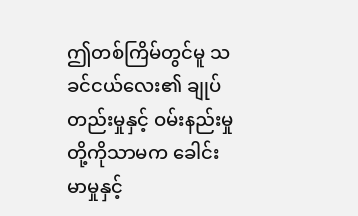ဤတစ်ကြိမ်တွင်မူ သခင်ငယ်လေး၏ ချုပ်တည်းမှုနှင့် ဝမ်းနည်းမှုတို့ကိုသာမက ခေါင်းမာမှုနှင့်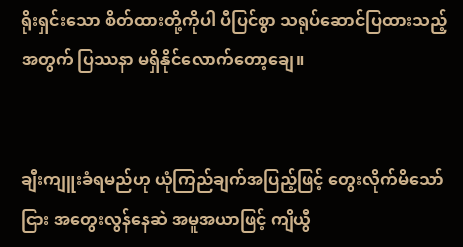ရိုးရှင်းသော စိတ်ထားတို့ကိုပါ ပီပြင်စွာ သရုပ်ဆောင်ပြထားသည့်အတွက် ပြဿနာ မရှိနိုင်လောက်တော့ချေ။


ချီးကျူးခံရမည်ဟု ယုံကြည်ချက်အပြည့်ဖြင့် တွေးလိုက်မိသော်ငြား အတွေးလွန်နေဆဲ အမူအယာဖြင့် ကျိယွီ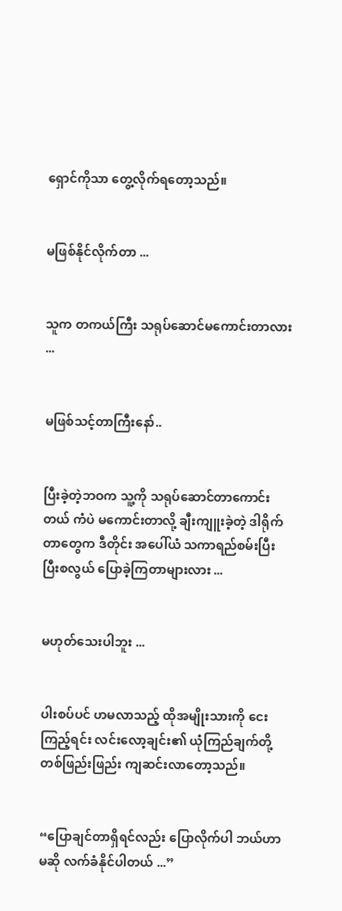ရှောင်ကိုသာ တွေ့လိုက်ရတော့သည်။


မဖြစ်နိုင်လိုက်တာ ...


သူက တကယ်ကြီး သရုပ်ဆောင်မကောင်းတာလား ...


မဖြစ်သင့်တာကြီးနော်..


ပြီးခဲ့တဲ့ဘဝက သူ့ကို သရုပ်ဆောင်တာကောင်းတယ် ကံပဲ မကောင်းတာလို့ ချီးကျူးခဲ့တဲ့ ဒါရိုက်တာတွေက ဒီတိုင်း အပေါ်ယံ သကာရည်စမ်းပြီး ပြီးစလွယ် ပြောခဲ့ကြတာများလား ...


မဟုတ်သေးပါဘူး ...


ပါးစပ်ပင် ဟမလာသည့် ထိုအမျိုးသားကို ငေးကြည့်ရင်း လင်းလော့ချင်း၏ ယုံကြည်ချက်တို့ တစ်ဖြည်းဖြည်း ကျဆင်းလာတော့သည်။


“ပြောချင်တာရှိရင်လည်း ပြောလိုက်ပါ ဘယ်ဟာမဆို လက်ခံနိုင်ပါတယ် ...”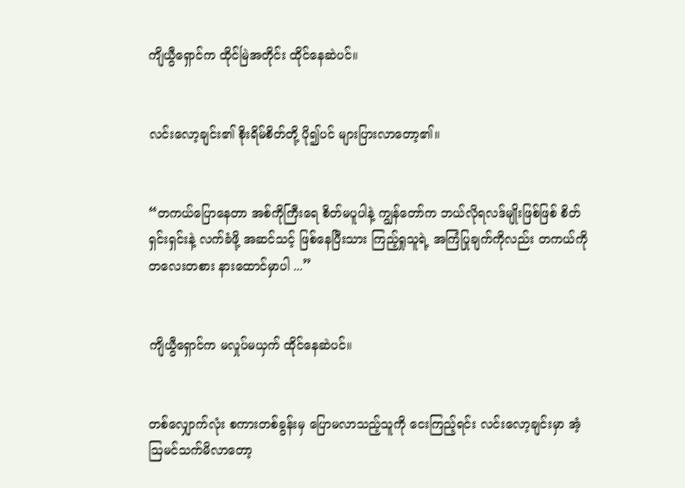ကျိယွီရှောင်က ထိုင်မြဲအတိုင်း ထိုင်နေဆဲပင်။


လင်းလော့ချင်း၏ စိုးရိမ်စိတ်တို့ ပို၍ပင် များပြားလာတော့၏။


“တကယ်ပြောနေတာ အစ်ကိုကြီးရေ စိတ်မပူပါနဲ့ ကျွန်တော်က ဘယ်လိုရလဒ်မျိုးဖြစ်ဖြစ် စိတ်ရှင်းရှင်းနဲ့ လက်ခံဖို့ အဆင်သင့် ဖြစ်နေပြီးသား ကြည့်ရှုသူရဲ့ အကြံပြုချက်ကိုလည်း တကယ်ကို တလေးတစား နားထောင်မှာပါ ...”


ကျိယွီရှောင်က မလှုပ်မယှက် ထိုင်နေဆဲပင်။


တစ်လျှောက်လုံး စကားတစ်ခွန်းမှ ပြောမလာသည့်သူကို ငေးကြည့်ရင်း လင်းလော့ချင်းမှာ အံ့ဩမင်သက်မိလာတော့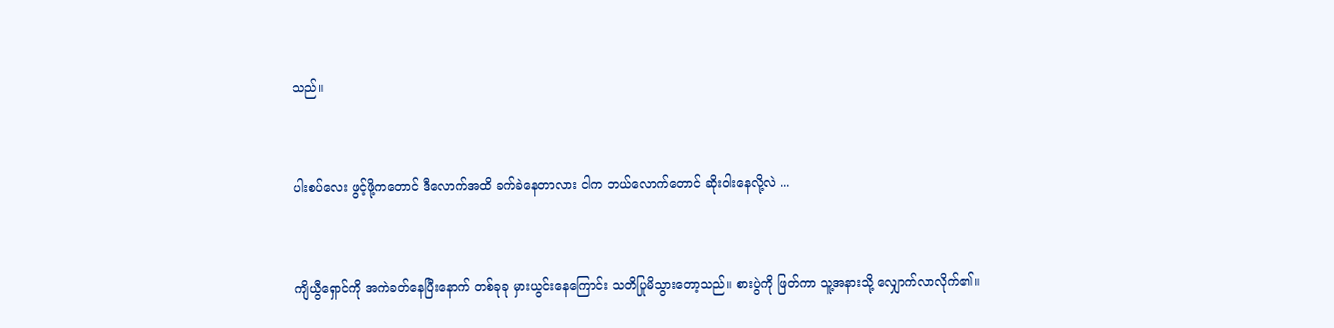သည်။


ပါးစပ်လေး ဖွင့်ဖို့ကတောင် ဒီလောက်အထိ ခက်ခဲနေတာလား ငါက ဘယ်လောက်တောင် ဆိုးဝါးနေလို့လဲ ...


ကျိယွီရှောင်ကို အကဲခတ်နေပြီးနောက် တစ်ခုခု မှားယွင်းနေကြောင်း သတိပြုမိသွားတော့သည်။ စားပွဲကို ဖြတ်ကာ သူ့အနားသို့ လျှောက်လာလိုက်၏။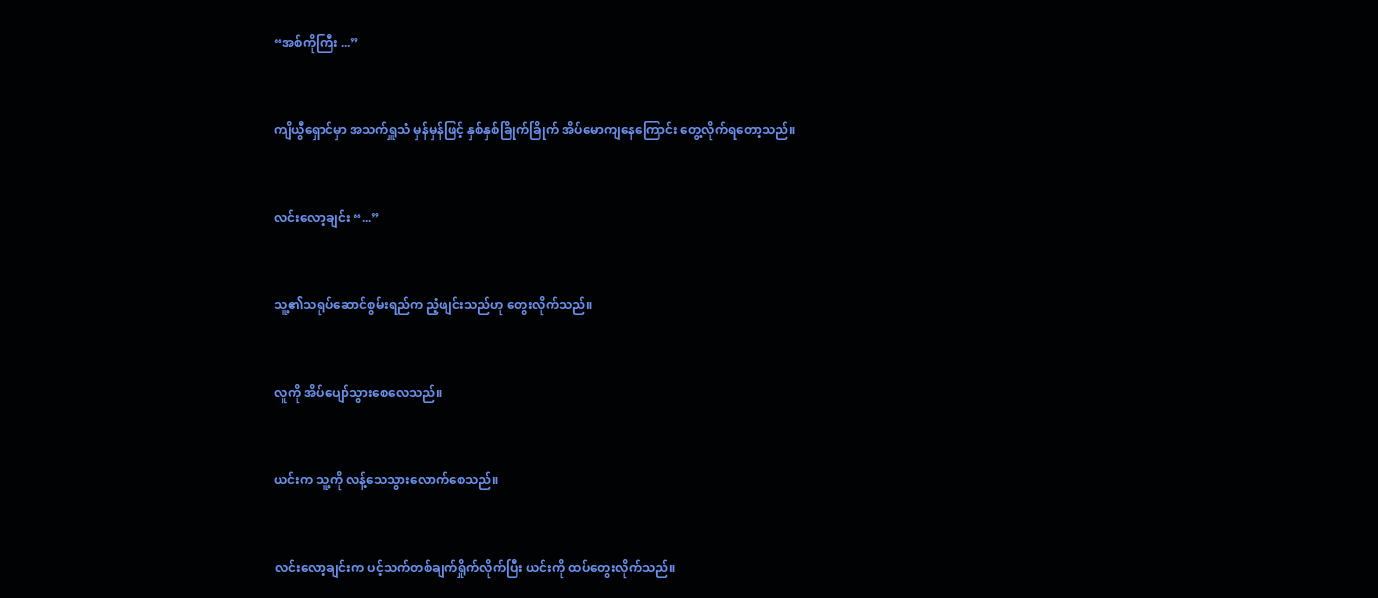“အစ်ကိုကြီး ...”


ကျိယွီရှောင်မှာ အသက်ရှူသံ မှန်မှန်ဖြင့် နှစ်နှစ်ခြိုက်ခြိုက် အိပ်မောကျနေကြောင်း တွေ့လိုက်ရတော့သည်။


လင်းလော့ချင်း “...”


သူ့၏သရုပ်‌ဆောင်စွမ်းရည်က ညံ့ဖျင်းသည်ဟု တွေးလိုက်သည်။


လူကို အိပ်ပျော်သွားစေလေသည်။


ယင်းက သူ့ကို လန့်သေသွားလောက်စေသည်။


လင်းလော့ချင်းက ပင့်သက်တစ်ချက်ရှိုက်လိုက်ပြီး ယင်းကို ထပ်တွေးလိုက်သည်။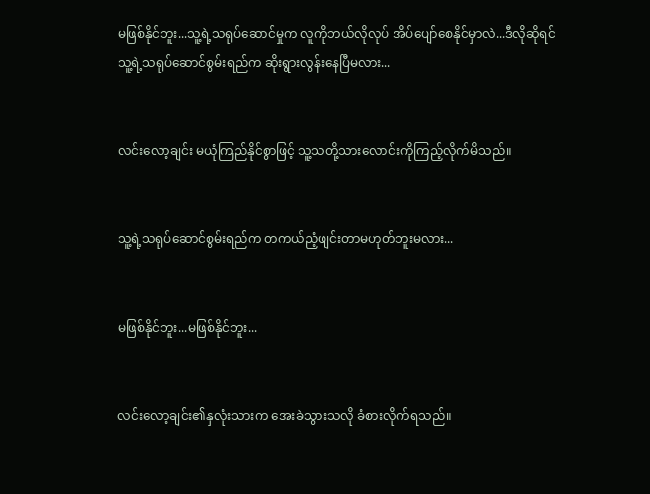မဖြစ်နိုင်ဘူး...သူ့ရဲ့သရုပ်ဆောင်မှုက လူကိုဘယ်လိုလုပ် အိပ်ပျော်စေနိုင်မှာလဲ...ဒီလိုဆိုရင်သူ့ရဲ့သရုပ်ဆောင်စွမ်းရည်က ဆိုးရွားလွန်းနေပြီမလား...


လင်းလော့ချင်း မယုံကြည်နိုင်စွာဖြင့် သူ့သတို့သားလောင်းကိုကြည့်လိုက်မိသည်။


သူ့ရဲ့သရုပ်ဆောင်စွမ်းရည်က တကယ်ညံ့ဖျင်းတာမဟုတ်ဘူးမလား...


မဖြစ်နိုင်ဘူး...မဖြစ်နိုင်ဘူး...


လင်းလော့ချင်း၏နှလုံးသားက အေးခဲသွားသလို ခံစားလိုက်ရသည်။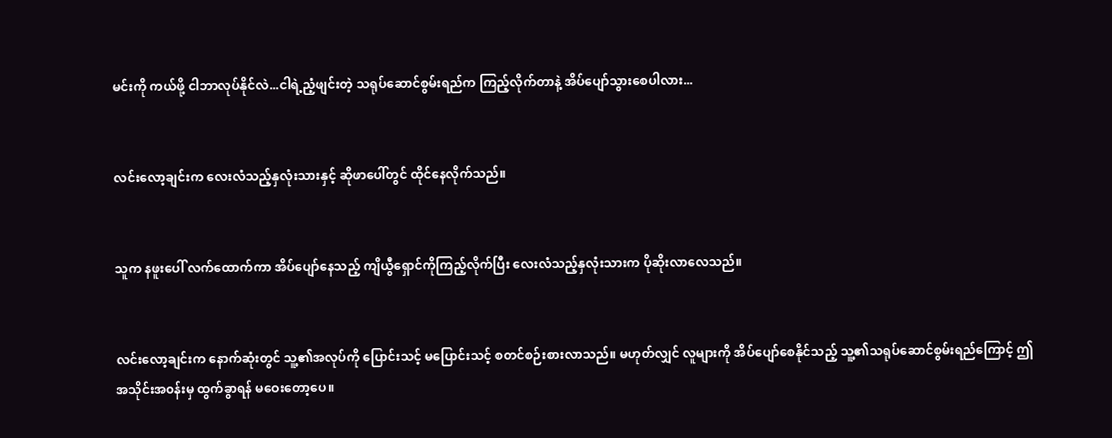မင်းကို ကယ်ဖို့ ငါဘာလုပ်နိုင်လဲ...ငါရဲ့ညံ့ဖျင်းတဲ့ သရုပ်ဆောင်စွမ်းရည်က ကြည့်လိုက်တာနဲ့ အိပ်ပျော်သွားစေပါလား...


လင်းလော့ချင်းက လေးလံသည့်နှလုံးသားနှင့် ဆိုဖာပေါ်တွင် ထိုင်နေလိုက်သည်။


သူက နဖူးပေါ် လက်ထောက်ကာ အိပ်ပျော်နေသည့် ကျိယွီရှောင်ကိုကြည့်လိုက်ပြီး လေးလံသည့်နှလုံးသားက ပိုဆိုးလာလေသည်။


လင်းလော့ချင်းက နောက်ဆုံးတွင် သူ့၏အလုပ်ကို ပြောင်းသင့် မပြောင်းသင့် စတင်စဉ်းစားလာသည်။ မဟုတ်လျှင် လူများကို အိပ်ပျော်စေနိုင်သည့် သူ့၏သရုပ်ဆောင်စွမ်းရည်ကြောင့် ဤအသိုင်းအ၀န်းမှ ထွက်ခွာရန် မဝေးတော့ပေ။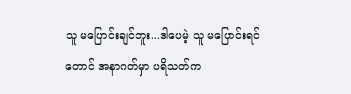သူ မပြောင်းချင်ဘူး...ဒါပေမဲ့ သူ မပြောင်းရင် တောင် အနာဂတ်မှာ ပရိသတ်က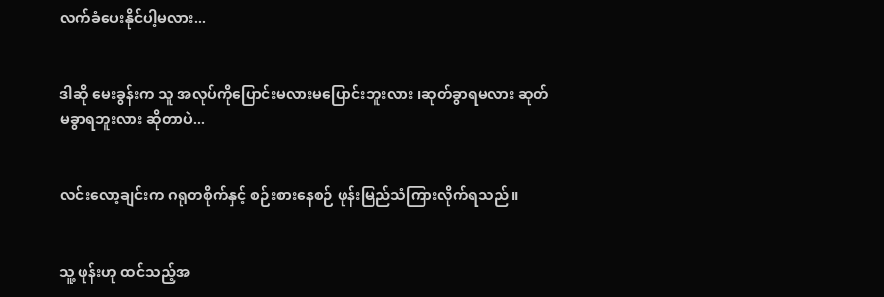လက်ခံပေးနိုင်ပါ့မလား...


ဒါဆို မေးခွန်းက သူ အလုပ်ကိုပြောင်းမလားမပြောင်းဘူးလား ၊ဆုတ်ခွာရမလား ဆုတ်မခွာရဘူးလား ဆိုတာပဲ...


လင်းလော့ချင်းက ဂရုတစိုက်နှင့် စဉ်းစားနေစဉ် ဖုန်းမြည်သံကြားလိုက်ရသည်။


သူ့ ဖုန်းဟု ထင်သည့်အ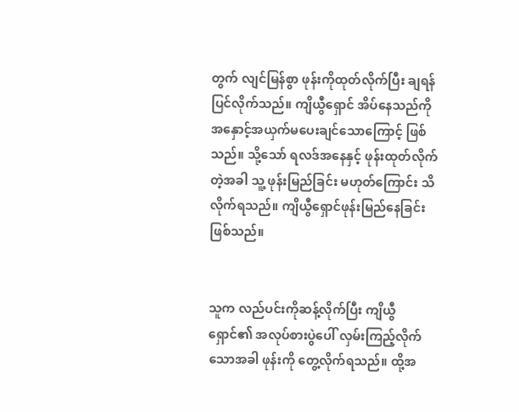တွက် လျင်မြန်စွာ ဖုန်းကိုထုတ်လိုက်ပြီး ချရန် ပြင်လိုက်သည်။ ကျိယွီရှောင် အိပ်နေသည်ကို အနှောင့်အယှက်‌မပေးချင်သောကြောင့် ဖြစ်သည်။ သို့သော် ရလဒ်အနေနှင့် ဖုန်းထုတ်လိုက်တဲ့အခါ သူ့ ဖုန်းမြည်ခြင်း မဟုတ်‌ကြောင်း သိလိုက်ရသည်။ ကျိယွီရှောင်ဖုန်းမြည်နေခြင်းဖြစ်သည်။


သူက လည်ပင်းကိုဆန့်လိုက်ပြီး ကျိယွီရှောင်၏ အလုပ်စားပွဲပေါ် လှမ်းကြည့်လိုက်သောအခါ ဖုန်းကို တွေ့လိုက်ရသည်။ ထို့အ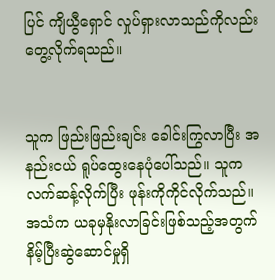ပြင် ကျိယွီရှောင် လှုပ်ရှားလာသည်ကိုလည်း တွေ့လိုက်ရသည်။


သူက ဖြည်းဖြည်းချင်း ခေါင်းကြွလာပြီး အနည်းငယ် ရူပ်ထွေးနေပုံပေါ်သည်။ သူက လက်ဆန့်လိုက်ပြီး ဖုန်းကိုကိုင်လိုက်သည်။ အသံက ယခုမှနိုးလာခြင်းဖြစ်သည့်အတွက် နိမ့်ပြီးဆွဲဆောင်မှုရှိ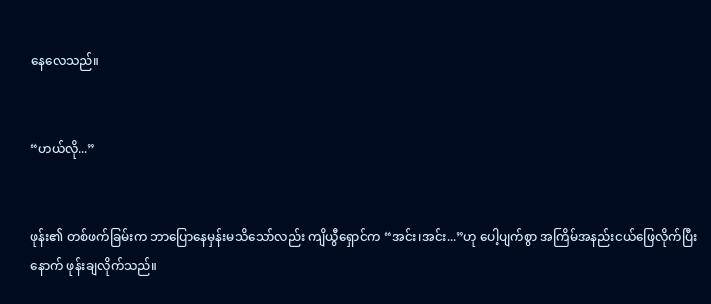နေလေသည်။


“ဟယ်လို...”


ဖုန်း၏ တစ်ဖက်ခြမ်းက ဘာပြောနေမှန်းမသိသော်လည်း ကျိယွီရှောင်က “အင်း၊အင်း...”ဟု ပေါ့ပျက်စွာ အကြိမ်အနည်းငယ်ဖြေလိုက်ပြီးနောက် ဖုန်းချလိုက်သည်။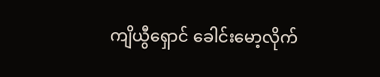ကျိ‌ယွီရှောင် ခေါင်းမော့လိုက်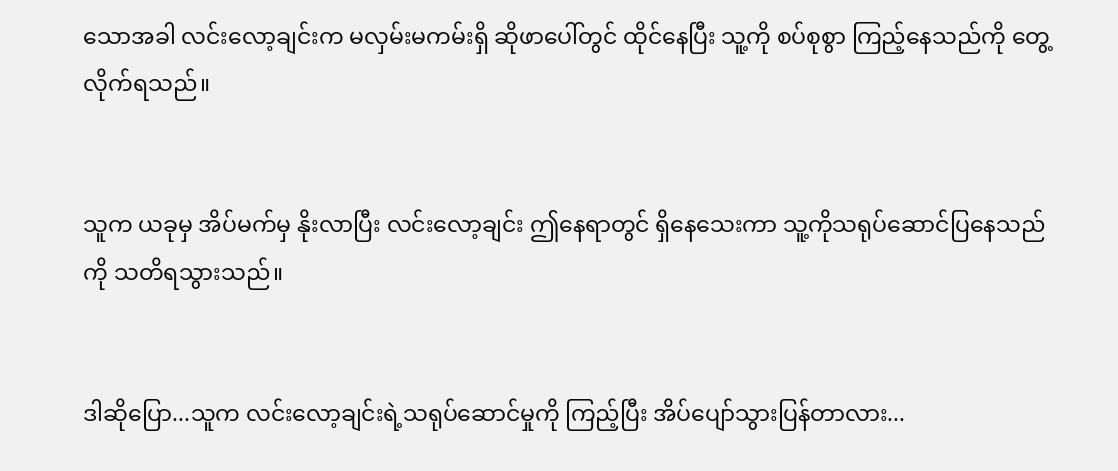သောအခါ လင်းလော့ချင်းက မလှမ်းမကမ်းရှိ ဆိုဖာပေါ်တွင် ထိုင်နေပြီး သူ့ကို စပ်စုစွာ ကြည့်နေသည်ကို တွေ့လိုက်ရသည်။


သူက ယခုမှ အိပ်မက်မှ နိုးလာပြီး လင်းလော့ချင်း ဤနေရာတွင် ရှိနေသေးကာ သူ့ကိုသရုပ်ဆောင်ပြ‌နေသည်ကို သတိရသွားသည်။


ဒါဆိုပြော...သူက လင်းလော့ချင်းရဲ့သရုပ်ဆောင်မှုကို ကြည့်ပြီး အိပ်ပျော်သွားပြန်တာလား...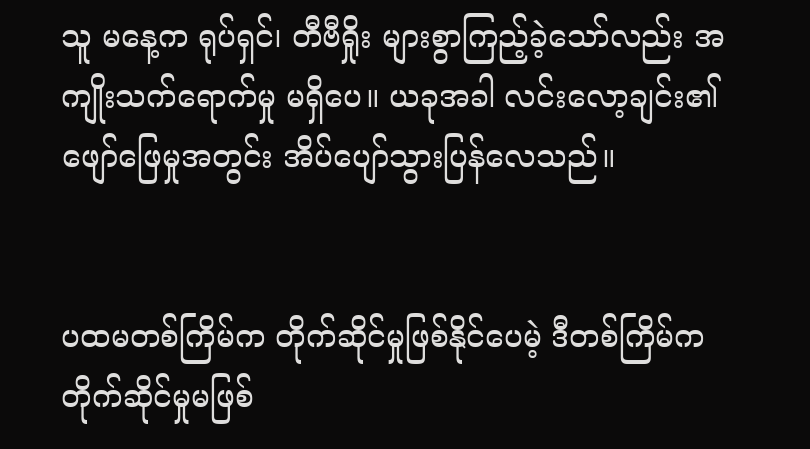သူ မနေ့က ရုပ်ရှင်၊ တီဗီရှိုး များစွာကြည့်ခဲ့သော်လည်း အကျိုးသက်ရောက်မှု မရှိပေ။ ယခုအခါ လင်းလော့ချင်း၏ ဖျော်ဖြေမှုအတွင်း အိပ်ပျော်သွားပြန်လေသည်။


ပထမတစ်ကြိမ်က တိုက်ဆိုင်မှုဖြစ်နိုင်ပေမဲ့ ဒီတစ်ကြိမ်က တိုက်ဆိုင်မှုမဖြစ်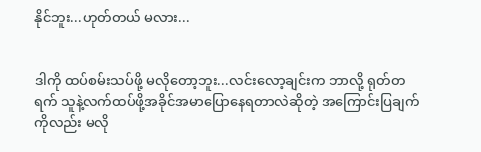နိုင်ဘူး...ဟုတ်တယ် မလား...


ဒါကို ထပ်စမ်းသပ်ဖို့ မလိုတော့ဘူး...လင်းလော့ချင်းက ဘာလို့ ရုတ်တရက် သူနဲ့လက်ထပ်ဖို့အခိုင်အမာပြောနေရတာလဲဆိုတဲ့ အကြောင်းပြချက်ကိုလည်း မလို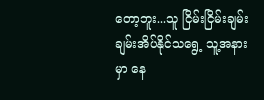တော့ဘူး...သူ ငြိမ်းငြိမ်းချမ်းချမ်းအိပ်နိုင်သရွေ့ သူ့အနားမှာ နေ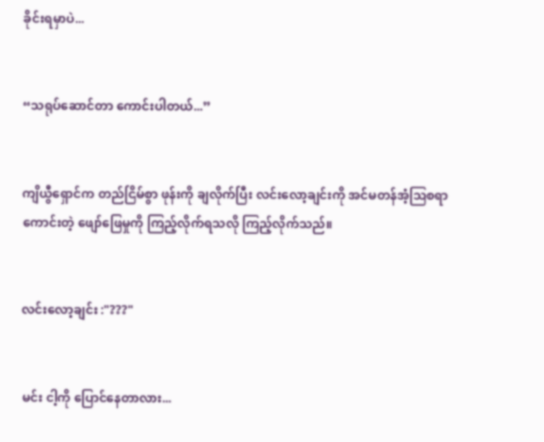ခိုင်းရမှာပဲ...


“သရုပ်ဆောင်တာ ကောင်းပါတယ်...”


ကျိယွီရှောင်က တည်ငြိမ်စွာ ဖုန်းကို ချလိုက်ပြီး လင်းလော့ချင်းကို အင်မတန်အံ့ဩစရာကောင်းတဲ့ ဖျော်ဖြေမှုကို ကြည့်လိုက်ရသလို ကြည့်လိုက်သည်။


လင်းလော့ချင်း :"???"


မင်း ငါ့ကို ပြောင်နေတာလား...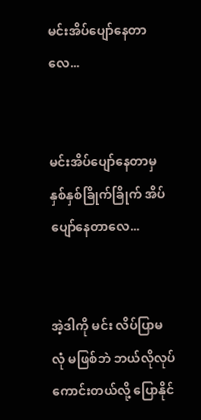မင်းအိပ်ပျော်နေတာလေ...


မင်းအိပ်‌ပျော်နေတာမှ နှစ်နှစ်ခြိုက်ခြိုက် အိပ်ပျော်နေတာလေ...


အဲ့ဒါကို မင်း လိပ်ပြာမလုံ မဖြစ်ဘဲ ဘယ်လိုလုပ်ကောင်းတယ်လို့ ပြောနိုင်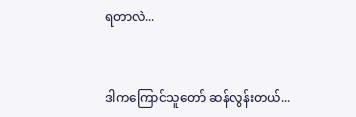ရတာလဲ...


ဒါကကြောင်သူတော် ဆန်လွန်းတယ်...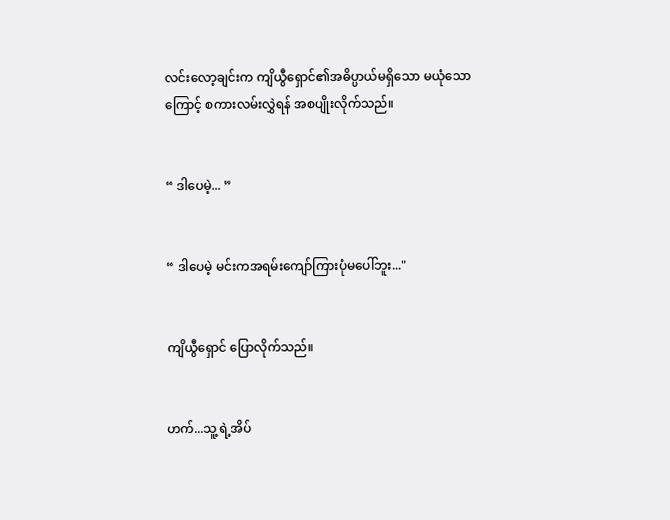လင်းလော့ချင်းက ကျိယွီရှောင်၏အဓိပ္ပာယ်မရှိသော မယုံသောကြောင့် စကားလမ်းလွှဲရန် အစပျိုးလိုက်သည်။


“ ဒါပေမဲ့... ”


“ ဒါပေမဲ့ မင်းကအရမ်းကျော်ကြားပုံမပေါ်ဘူး..."


ကျိယွီရှောင် ပြောလိုက်သည်။


ဟက်...သူ့ ရဲ့အိပ်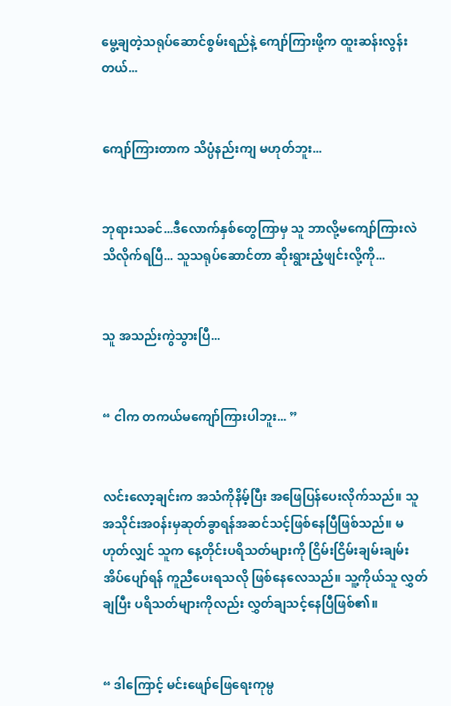မွေ့ချတဲ့သရုပ်ဆောင်စွမ်းရည်နဲ့ ကျော်ကြားဖို့က ထူးဆန်းလွန်းတယ်...


ကျော်ကြားတာက သိပ္ပံနည်းကျ မဟုတ်ဘူး...


ဘုရားသခင်...ဒီလောက်နှစ်တွေကြာမှ သူ ဘာလို့မကျော်ကြားလဲ သိလိုက်ရပြီ... သူသရုပ်ဆောင်တာ ဆိုးရွားညံ့ဖျင်းလို့ကို...


သူ အသည်းကွဲသွားပြီ...


“ ငါက တကယ်မကျော်ကြားပါဘူး... ”


လင်းလော့ချင်းက အသံကိုနိမ့်ပြီး အဖြေပြန်ပေးလိုက်သည်။ သူ အသိုင်းအ၀န်းမှဆုတ်ခွာရန်အဆင်သင့်ဖြစ်နေပြီဖြစ်သည်။ မဟုတ်လျှင် သူက နေ့တိုင်းပရိသတ်များကို ငြိမ်းငြိမ်းချမ်းချမ်း အိပ်ပျော်ရန် ကူညီပေးရသလို ဖြစ်နေလေသည်။ သူ့ကိုယ်သူ လွှတ်ချပြီး ပရိသတ်များကိုလည်း လွှတ်ချသင့်နေပြီဖြစ်၏။


“ ဒါကြောင့် မင်းဖျော်ဖြေရေးကုမ္ပ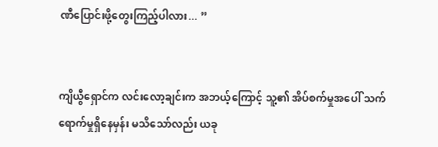ဏီပြောင်းဖို့တွေးကြည့်ပါလား... ”


ကျိယွီရှောင်က လင်းလော့ချင်းက အဘယ့်ကြောင့် သူ့၏ အိပ်စက်မှုအပေါ် သက်ရောက်မှုရှိနေမှန်း မသိသော်လည်း ယခု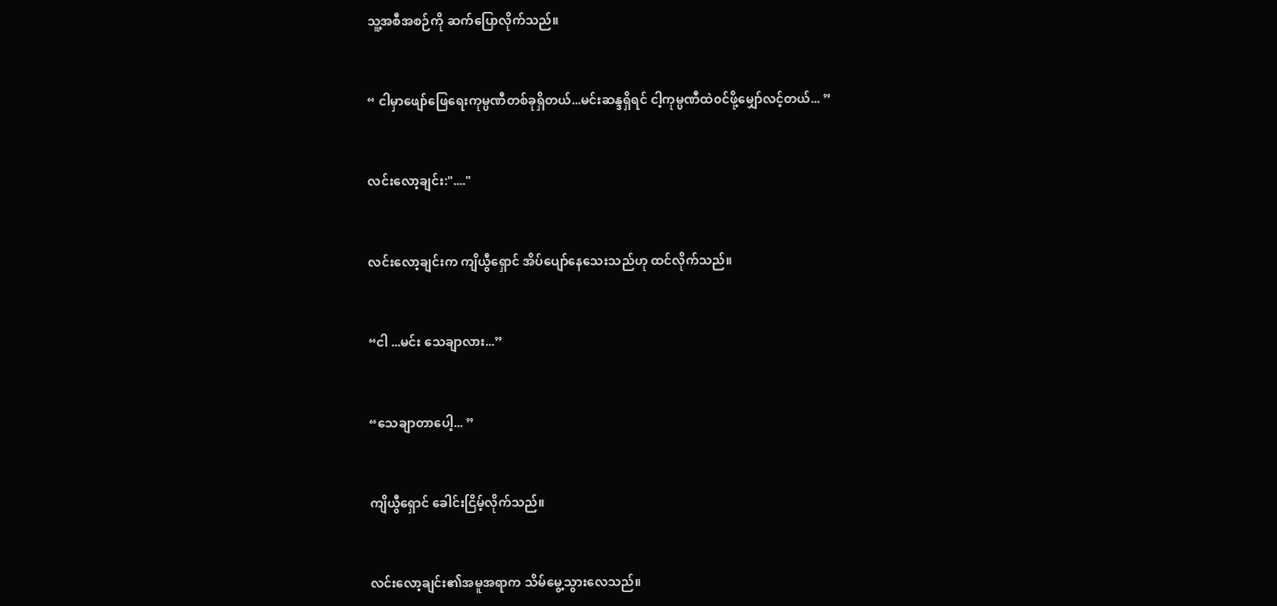သူ့အစီအစဉ်ကို ဆက်ပြောလိုက်သည်။


“ ငါမှာဖျော်ဖြေရေးကုမ္ပဏီတစ်ခုရှိတယ်...မင်းဆန္ဒရှိရင် ငါ့ကုမ္ပဏီထဲ၀င်ဖို့မျှော်လင့်တယ်... ”


လင်းလော့ချင်း:"...."


လင်းလော့ချင်းက ကျိယွီရှောင် အိပ်ပျော်နေသေးသည်ဟု ထင်လိုက်သည်။


“ငါ ...မင်း သေချာလား...”


“သေချာတာပေါ့... ”


ကျိယွီရှောင် ခေါင်းငြိမ့်လိုက်သည်။


လင်းလော့ချင်း၏အမူအရာက သိမ်မွေ့သွားလေသည်။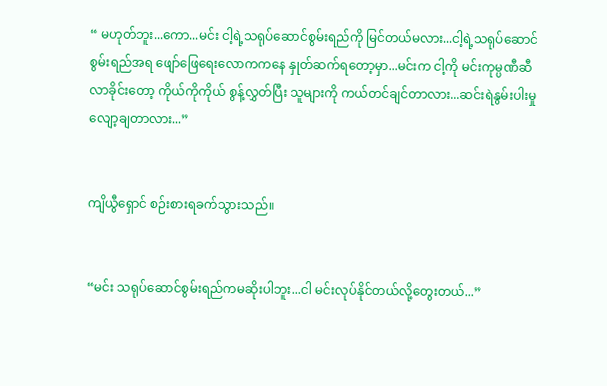“ မဟုတ်ဘူး...ကော...မင်း ငါ့ရဲ့သရုပ်ဆောင်စွမ်းရည်ကို မြင်တယ်မလား...ငါ့ရဲ့သရုပ်ဆောင်စွမ်းရည်အရ ဖျော်ဖြေရေးလောကကနေ နှုတ်ဆက်ရ‌တော့မှာ...မင်းက ငါ့ကို မင်းကုမ္ပဏီ‌ဆီ လာခိုင်းတော့ ကိုယ်ကိုကိုယ် စွန့်လွှတ်ပြီး သူများကို ကယ်တင်ချင်တာလား...ဆင်းရဲနွမ်းပါးမှုလျော့ချတာလား...”


ကျိယွီရှောင် စဉ်းစားရခက်သွားသည်။


“မင်း သရုပ်ဆောင်စွမ်းရည်ကမဆိုးပါဘူး...ငါ မင်းလုပ်နိုင်တယ်လို့တွေးတယ်...”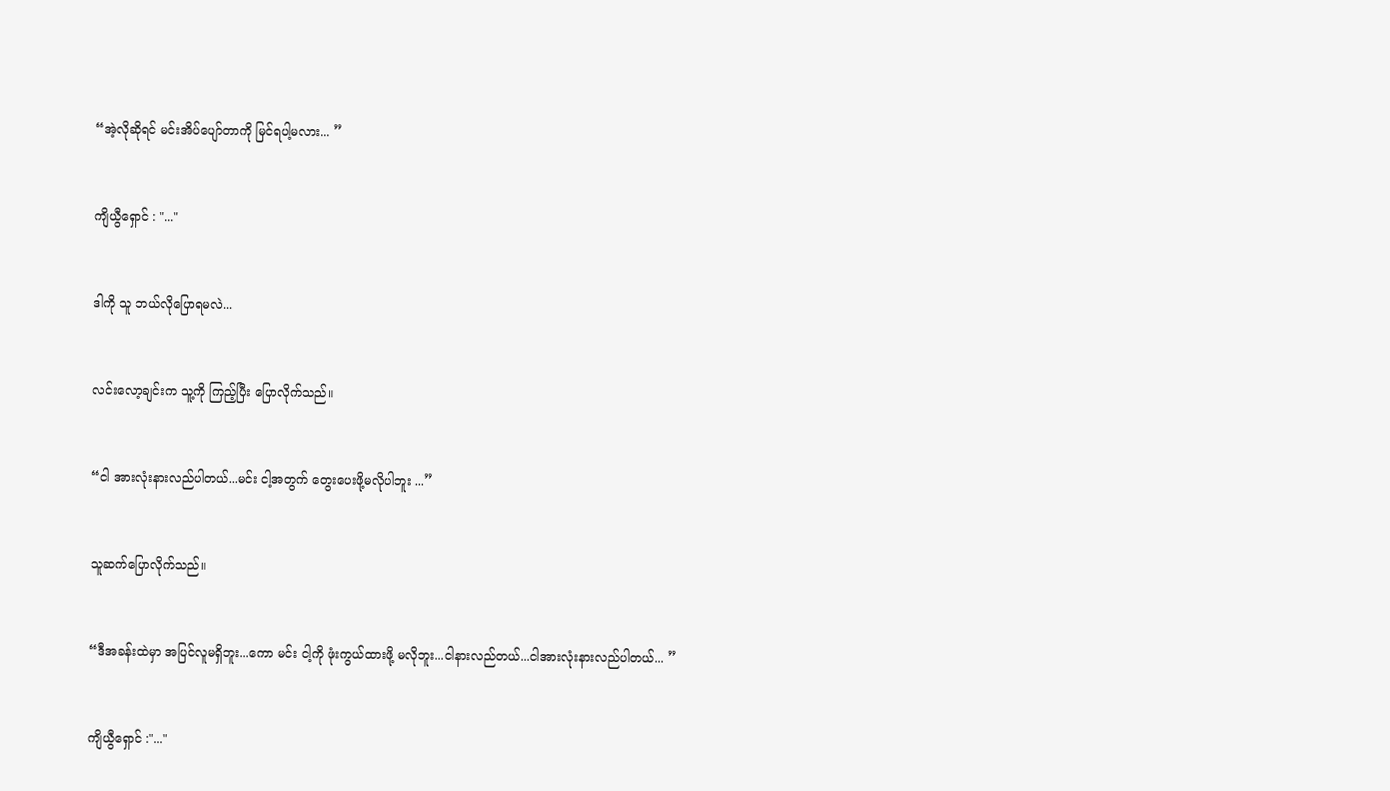“အဲ့လိုဆိုရင် မင်းအိပ်ပျော်တာကို မြင်ရပါ့မလား... ”


ကျိယွီရှောင် : "..."


ဒါကို သူ ဘယ်လိုပြောရမလဲ...


လင်းလော့ချင်းက သူ့ကို ကြည့်ပြီး ပြောလိုက်သည်။


“ငါ အားလုံးနားလည်ပါတယ်...မင်း ငါ့အတွက် တွေးပေးဖို့မလိုပါဘူး ...”


သူဆက်ပြောလိုက်သည်။


“ဒီအခန်းထဲမှာ အပြင်လူမရှိဘူး...ကော မင်း ငါ့ကို ဖုံးကွယ်ထားဖို့ မလိုဘူး...ငါနားလည်တယ်...ငါအားလုံးနားလည်ပါတယ်... ”


ကျိယွီရှောင် :"..."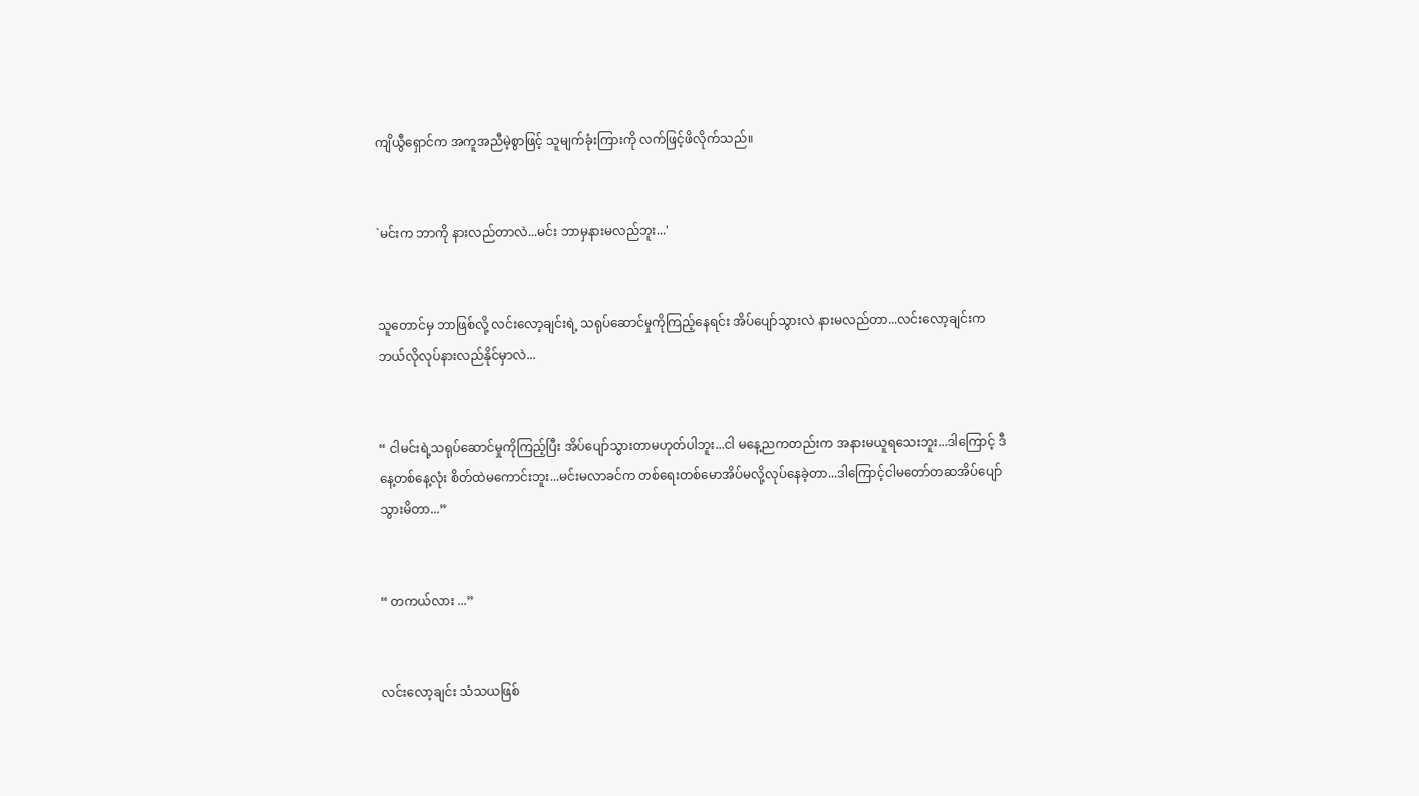ကျိယွီရှောင်က အကူအညီမဲ့စွာဖြင့် သူမျက်ခုံးကြားကို လက်ဖြင့်ဖိလိုက်သည်။


`မင်းက ဘာကို နားလည်တာလဲ...မင်း ဘာမှနားမလည်ဘူး...'


သူတောင်မှ ဘာဖြစ်လို့ လင်းလော့ချင်းရဲ့ သရုပ်ဆောင်မှုကိုကြည့်နေရင်း အိပ်ပျော်သွားလဲ နားမလည်တာ...လင်း‌လော့ချင်းက ဘယ်လိုလုပ်နားလည်နိုင်မှာလဲ...


“ ငါမင်းရဲ့သရုပ်ဆောင်မှုကိုကြည့်ပြီး အိပ်ပျော်သွားတာမဟုတ်ပါဘူး...ငါ မနေ့ညကတည်းက အနားမယူရသေးဘူး...ဒါကြောင့် ဒီနေ့တစ်နေ့လုံး စိတ်ထဲမကောင်းဘူး...မင်းမလာခင်က တစ်ရေးတစ်မောအိပ်မလို့လုပ်နေခဲ့တာ...ဒါကြောင့်ငါမတော်တဆအိပ်ပျော်သွားမိတာ...”


“ တကယ်လား ...”


လင်းလော့ချင်း သံသယဖြစ်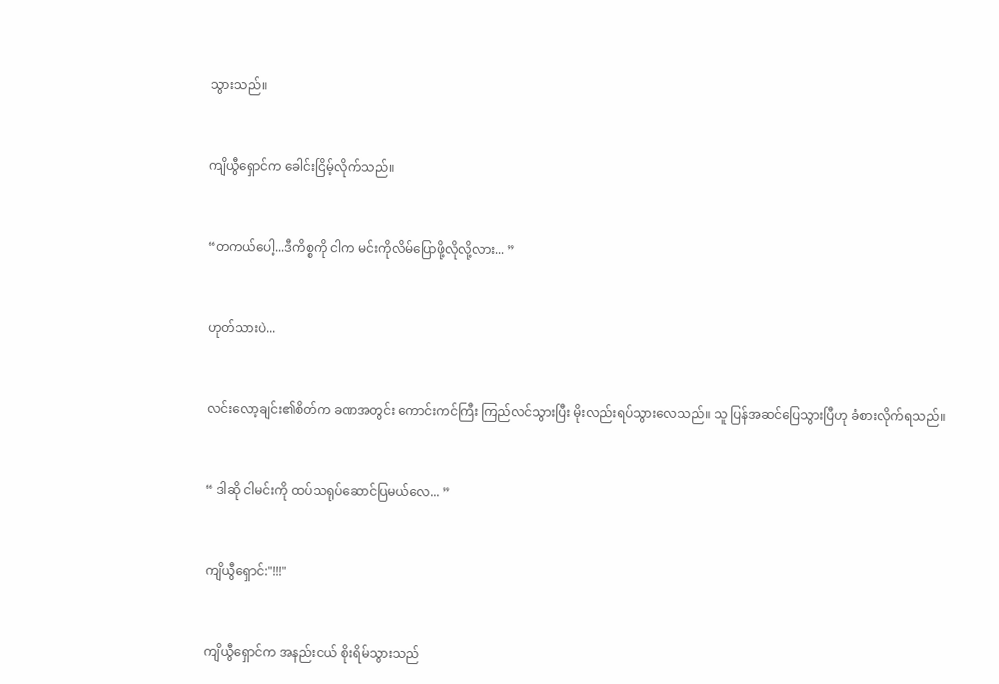သွားသည်။


ကျိယွီရှောင်က ခေါင်းငြိမ့်လိုက်သည်။


“တကယ်ပေါ့...ဒီကိစ္စကို ငါက မင်းကိုလိမ်ပြောဖို့လိုလို့လား... ”


ဟုတ်သားပဲ...


လင်းလော့ချင်း၏စိတ်က ခဏအတွင်း ကောင်းကင်ကြီး ကြည်လင်သွားပြီး မိုးလည်းရပ်သွားလေသည်။ သူ ပြန်အဆင်ပြေသွားပြီဟု ခံစားလိုက်ရသည်။


“ ဒါဆို ငါမင်းကို ထပ်သရုပ်ဆောင်ပြမယ်လေ... ”


ကျိယွီရှောင်:"!!!"


ကျိယွီရှောင်က အနည်းငယ် စိုးရိမ်သွားသည်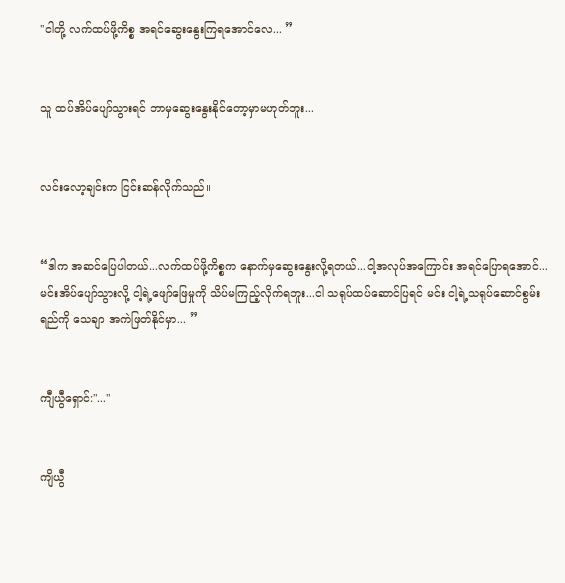''ငါတို့ လက်ထပ်ဖို့ကိစ္စ အရင်ဆွေးနွေးကြရအောင်လေ... ”


သူ ထပ်အိပ်ပျော်သွားရင် ဘာမှဆွေးနွေးနိုင်တော့မှာမဟုတ်ဘူး...


လင်းလော့ချင်းက ငြင်းဆန်လိုက်သည်။


“ဒါက အဆင်ပြေပါတယ်...လက်ထပ်ဖို့ကိစ္စက နောက်မှဆွေးနွေးလို့ရတယ်...ငါ့အလုပ်အကြောင်း အရင်ပြောရအောင်...မင်းအိပ်ပျော်သွားလို့ ငါ့ရဲ့ဖျော်ဖြေမှုကို သိပ်မကြည့်လိုက်ရဘူး...ငါ သရုပ်ထပ်ဆောင်ပြရင် မင်း ငါ့ရဲ့သရုပ်ဆောင်စွမ်းရည်ကို သေချာ အကဲဖြတ်နိုင်မှာ... ”


ကျီယွီရှောင်:"..."


ကျိယွီ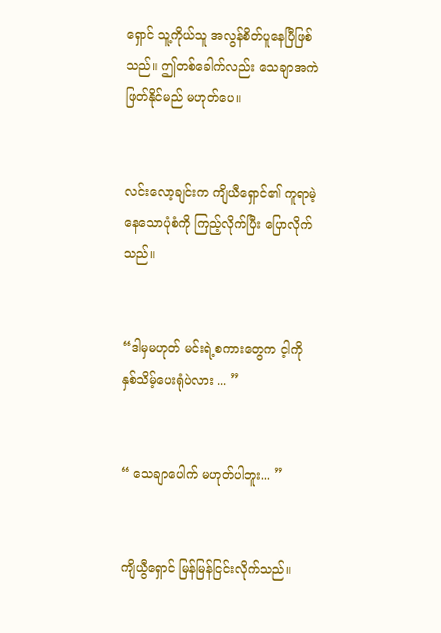ရှောင် သူ့ကိုယ်သူ အလွန်စိတ်ပူနေပြီဖြစ်သည်။ ဤတစ်ခေါက်လည်း သေချာအကဲဖြတ်နိုင်မည် မဟုတ်ပေ။


လင်းလော့ချင်းက ကျိယီရှောင်၏ ကူရာမဲ့နေသောပုံစံကို ကြည့်လိုက်ပြီး ပြောလိုက်သည်။


“ဒါမှမဟုတ် မင်းရဲ့စကားတွေက င့ါကို နှစ်သိမ့်ပေးရုံပဲလား ... ”


“ သေချာပေါက် မဟုတ်ပါဘူး... ”


ကျိယွီရှောင် မြန်မြန်ငြင်းလိုက်သည်။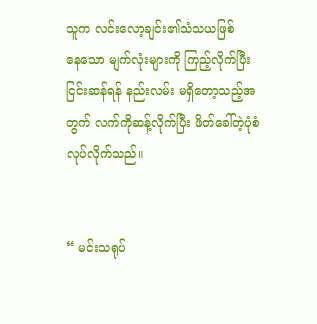သူက လင်းလော့ချင်း၏သံသယဖြစ်နေ‌သော မျက်လုံးများကို ကြည့်လိုက်ပြီး ငြင်းဆန်ရန် နည်းလမ်း မရှိတော့သည့်အတွက် လက်ကိုဆန့်လိုက်ပြီး ဖိတ်ခေါ်တဲ့ပုံစံလုပ်လိုက်သည်။


“ မင်းသရုပ်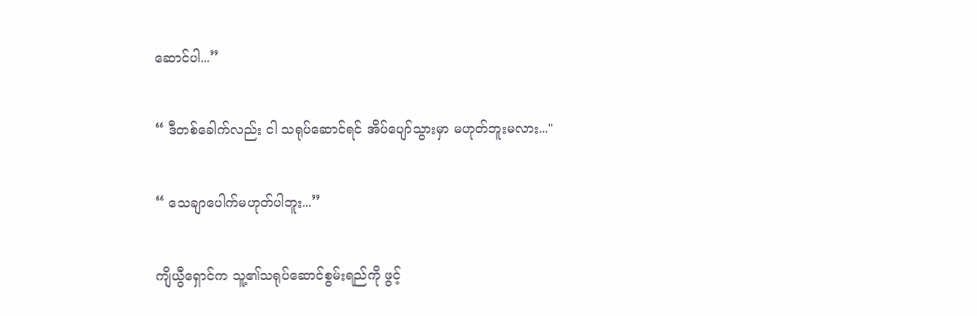ဆောင်ပါ...”


“ ဒီတစ်ခေါက်လည်း ငါ သရုပ်ဆောင်ရင် အိပ်ပျော်သွားမှာ မဟုတ်ဘူးမလား..."


“ သေချာပေါက်မဟုတ်ပါဘူး...”


ကျိယွီရှောင်က သူ့၏သရုပ်ဆောင်စွမ်းရည်ကို ဖွင့်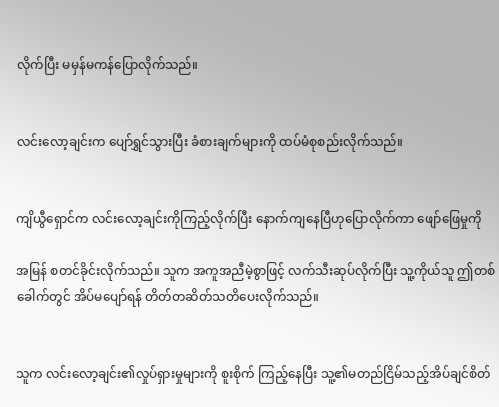လိုက်ပြီး မမှန်မကန်ပြောလိုက်သည်။


လင်းလော့ချင်းက ပျော်ရွှင်သွားပြီး ခံစားချက်များကို ထပ်မံစုစည်းလိုက်သည်။


ကျိယွီရှောင်က လင်းလော့ချင်းကိုကြည့်လိုက်ပြီး နောက်ကျနေပြီဟုပြောလိုက်ကာ ဖျော်ဖြေမှုကို

အမြန် စတင်ခိုင်းလိုက်သည်။ သူက အကူအညီမဲ့စွာဖြင့် လက်သီးဆုပ်လိုက်ပြီး သူ့ကိုယ်သူ ဤတစ်ခေါက်တွင် အိပ်မပျော်ရန် တိတ်တဆိတ်သတိပေးလိုက်သည်။


သူက လင်းလော့ချင်း၏လှုပ်ရှားမှုများကို စူးစိုက် ကြည့်နေပြီး သူ့၏မတည်ငြိမ်သည့်အိပ်ချင်စိတ်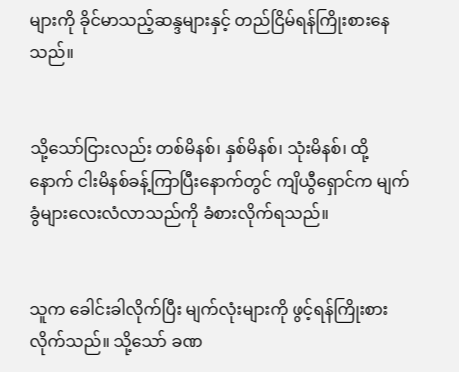များကို ခိုင်မာသည့်ဆန္ဒများနှင့် တည်ငြိမ်ရန်ကြိုးစားနေသည်။


သို့သော်ငြားလည်း တစ်မိနစ်၊ နှစ်မိနစ်၊ သုံးမိနစ်၊ ထို့နောက် ငါးမိနစ်ခန့်ကြာပြီးနောက်တွင် ကျိယွီရှောင်က မျက်ခွံများလေးလံလာသည်ကို ခံစားလိုက်ရသည်။


သူက ခေါင်းခါလိုက်ပြီး မျက်လုံးများကို ဖွင့်ရန်ကြိုးစားလိုက်သည်။ သို့သော် ခဏ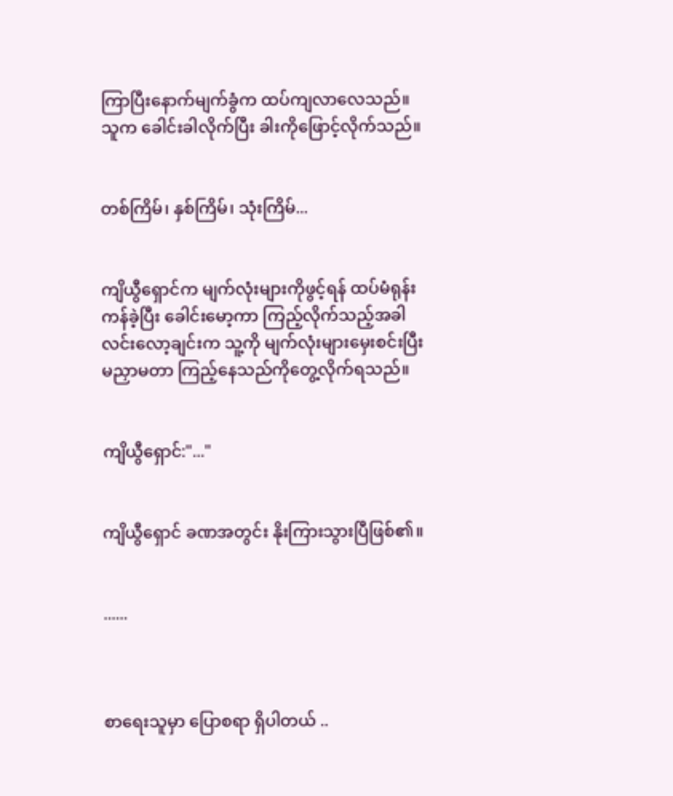ကြာပြီးနောက်မျက်ခွံက ထပ်ကျလာ‌လေသည်။ သူက ခေါင်းခါလိုက်ပြီး ခါးကိုဖြောင့်လိုက်သည်။


တစ်ကြိမ်၊ နှစ်ကြိမ်၊ သုံးကြိမ်...


ကျိယွီရှောင်က မျက်လုံးများကိုဖွင့်ရန် ထပ်မံရုန်းကန်ခဲ့ပြီး ခေါင်းမော့ကာ ကြည့်လိုက်သည့်အခါ လင်းလော့ချင်းက သူ့ကို မျက်လုံးများ‌မှေးစင်းပြီး မညှာမတာ ကြည့်နေသည်ကိုတွေ့လိုက်ရသည်။


ကျိယွီရှောင်:"..."


ကျိယွီရှောင် ခဏအတွင်း နိုးကြားသွားပြီဖြစ်၏။


......



စာရေးသူမှာ ပြောစရာ ရှိပါတယ် ..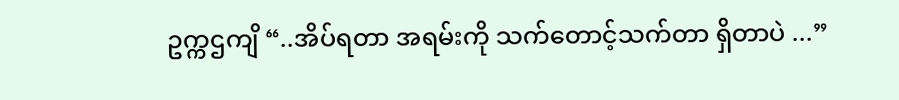ဥက္ကဌကျိ “..အိပ်ရတာ အရမ်းကို သက်တောင့်သက်တာ ရှိတာပဲ ...”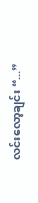လင်းလော့ချင်း “...”